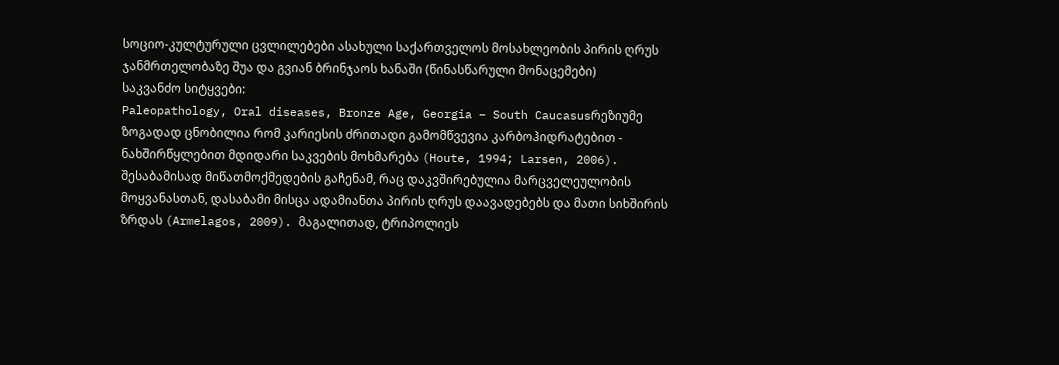სოციო-კულტურული ცვლილებები ასახული საქართველოს მოსახლეობის პირის ღრუს ჯანმრთელობაზე შუა და გვიან ბრინჯაოს ხანაში (წინასწარული მონაცემები)
საკვანძო სიტყვები:
Paleopathology, Oral diseases, Bronze Age, Georgia – South Caucasusრეზიუმე
ზოგადად ცნობილია რომ კარიესის ძრითადი გამომწვევია კარბოჰიდრატებით - ნახშირწყლებით მდიდარი საკვების მოხმარება (Houte, 1994; Larsen, 2006). შესაბამისად მიწათმოქმედების გაჩენამ, რაც დაკვშირებულია მარცველეულობის მოყვანასთან, დასაბამი მისცა ადამიანთა პირის ღრუს დაავადებებს და მათი სიხშირის ზრდას (Armelagos, 2009). მაგალითად, ტრიპოლიეს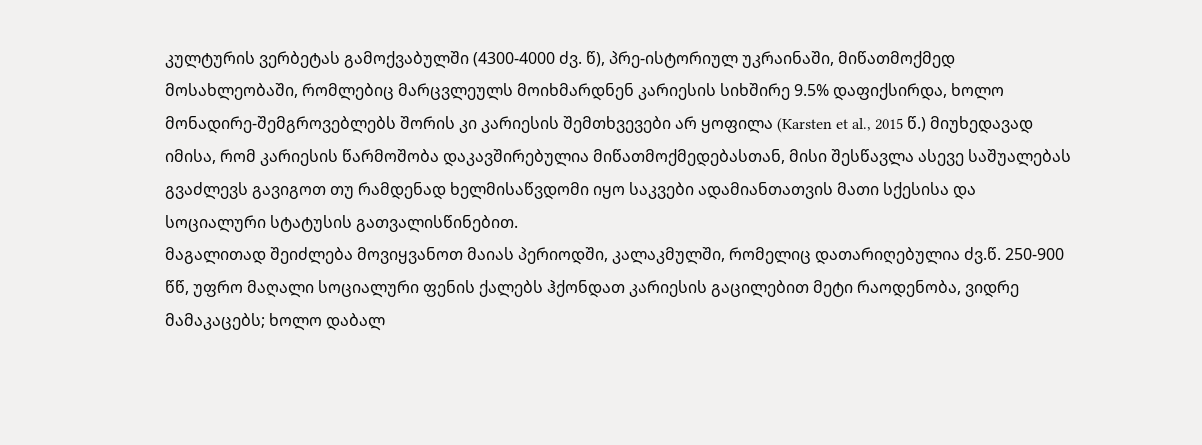კულტურის ვერბეტას გამოქვაბულში (4300-4000 ძვ. წ), პრე-ისტორიულ უკრაინაში, მიწათმოქმედ მოსახლეობაში, რომლებიც მარცვლეულს მოიხმარდნენ კარიესის სიხშირე 9.5% დაფიქსირდა, ხოლო მონადირე-შემგროვებლებს შორის კი კარიესის შემთხვევები არ ყოფილა (Karsten et al., 2015 წ.) მიუხედავად იმისა, რომ კარიესის წარმოშობა დაკავშირებულია მიწათმოქმედებასთან, მისი შესწავლა ასევე საშუალებას გვაძლევს გავიგოთ თუ რამდენად ხელმისაწვდომი იყო საკვები ადამიანთათვის მათი სქესისა და სოციალური სტატუსის გათვალისწინებით.
მაგალითად შეიძლება მოვიყვანოთ მაიას პერიოდში, კალაკმულში, რომელიც დათარიღებულია ძვ.წ. 250-900 წწ, უფრო მაღალი სოციალური ფენის ქალებს ჰქონდათ კარიესის გაცილებით მეტი რაოდენობა, ვიდრე მამაკაცებს; ხოლო დაბალ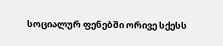სოციალურ ფენებში ორივე სქესს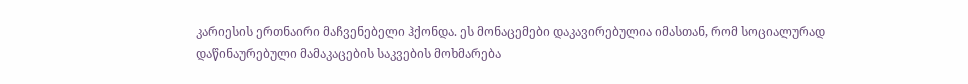კარიესის ერთნაირი მაჩვენებელი ჰქონდა. ეს მონაცემები დაკავირებულია იმასთან, რომ სოციალურად დაწინაურებული მამაკაცების საკვების მოხმარება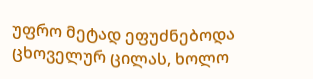უფრო მეტად ეფუძნებოდა ცხოველურ ცილას, ხოლო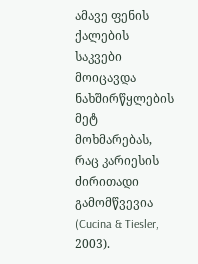ამავე ფენის ქალების საკვები მოიცავდა ნახშირწყლების მეტ მოხმარებას, რაც კარიესის ძირითადი გამომწვევია (Cucina & Tiesler, 2003).